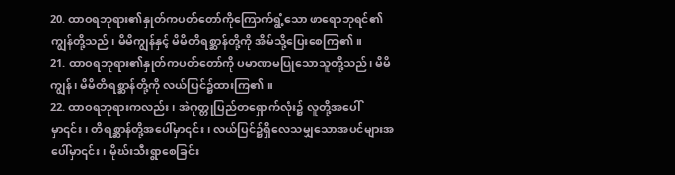20. ထာဝရဘုရား၏နှုတ်ကပတ်တော်ကိုကြောက်ရွံ့သော ဖာရောဘုရင်၏ ကျွန်တို့သည်၊ မိမိကျွန်နှင့် မိမိတိရစ္ဆာန်တို့ကို အိမ်သို့ပြေးစေကြ၏။
21. ထာဝရဘုရား၏နှုတ်ကပတ်တော်ကို ပမာဏမပြုသောသူတို့သည်၊ မိမိကျွန်၊ မိမိတိရစ္ဆာန်တို့ကို လယ်ပြင်၌ထားကြ၏။
22. ထာဝရဘုရားကလည်း၊ အဲဂုတ္တုပြည်တရှောက်လုံး၌ လူတို့အပေါ်မှာ၎င်း၊ တိရစ္ဆာန်တို့အပေါ်မှာ၎င်း၊ လယ်ပြင်၌ရှိလေသမျှသောအပင်များအပေါ်မှာ၎င်း၊ မိုဃ်းသီးရွာစေခြင်း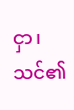ငှာ၊ သင်၏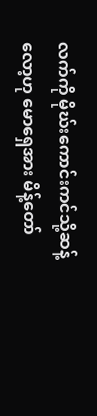လက်ကို မိုဃ်းကောင်းကင်သို့ဆန့်လော့ဟု မောရှေအား မိန့်တော်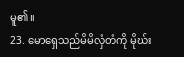မူ၏။
23. မောရှေသည်မိမိလှံတံကို မိုဃ်း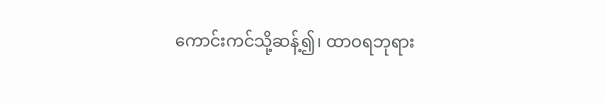ကောင်းကင်သို့ဆန့်၍၊ ထာဝရဘုရား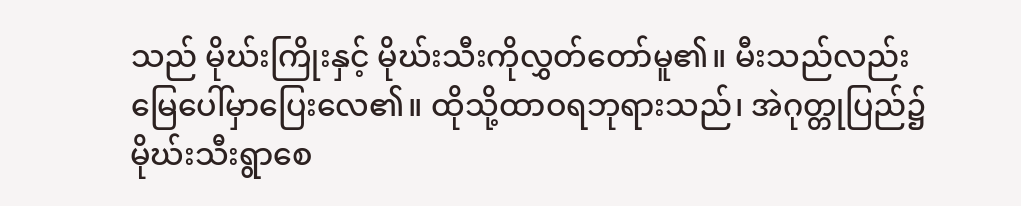သည် မိုဃ်းကြိုးနှင့် မိုဃ်းသီးကိုလွှတ်တော်မူ၏။ မီးသည်လည်း မြေပေါ်မှာပြေးလေ၏။ ထိုသို့ထာဝရဘုရားသည်၊ အဲဂုတ္တုပြည်၌ မိုဃ်းသီးရွာစေ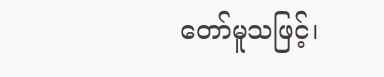တော်မူသဖြင့်၊